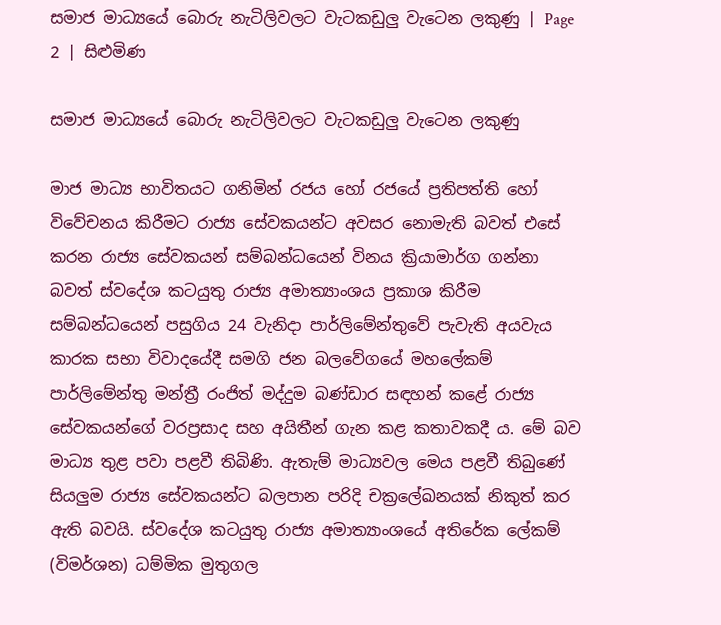සමාජ මාධ්‍යයේ බොරු නැටිලිවලට වැටකඩුලු වැටෙන ලකුණු | Page 2 | සිළුමිණ

සමාජ මාධ්‍යයේ බොරු නැටිලිවලට වැටකඩුලු වැටෙන ලකුණු

මාජ මාධ්‍ය භාවිතයට ගනිමින් රජය හෝ රජයේ ප්‍රතිපත්ති හෝ විවේචනය කිරීමට රාජ්‍ය සේවකයන්ට අවසර නොමැති බවත් එසේ කරන රාජ්‍ය සේවකයන් සම්බන්ධයෙන් විනය ක්‍රියාමාර්ග ගන්නා බවත් ස්වදේශ කටයුතු රාජ්‍ය අමාත්‍යාංශය ප්‍රකාශ කිරීම සම්බන්ධයෙන් පසුගිය 24 වැනිදා පාර්ලිමේන්තුවේ පැවැති අයවැය කාරක සභා විවාදයේදී සමගි ජන බලවේගයේ මහලේකම් පාර්ලිමේන්තු මන්ත්‍රී රංජිත් මද්දුම බණ්ඩාර සඳහන් කළේ රාජ්‍ය සේවකයන්ගේ වරප්‍රසාද සහ අයිතීන් ගැන කළ කතාවකදී ය. මේ බව මාධ්‍ය තුළ පවා පළවී තිබිණි. ඇතැම් මාධ්‍යවල මෙය පළවී තිබුණේ සියලුම රාජ්‍ය සේවකයන්ට බලපාන පරිදි චක්‍රලේඛනයක් නිකුත් කර ඇති බවයි. ස්වදේශ කටයුතු රාජ්‍ය අමාත්‍යාංශයේ අතිරේක ලේකම් (විමර්ශන) ධම්මික මුතුගල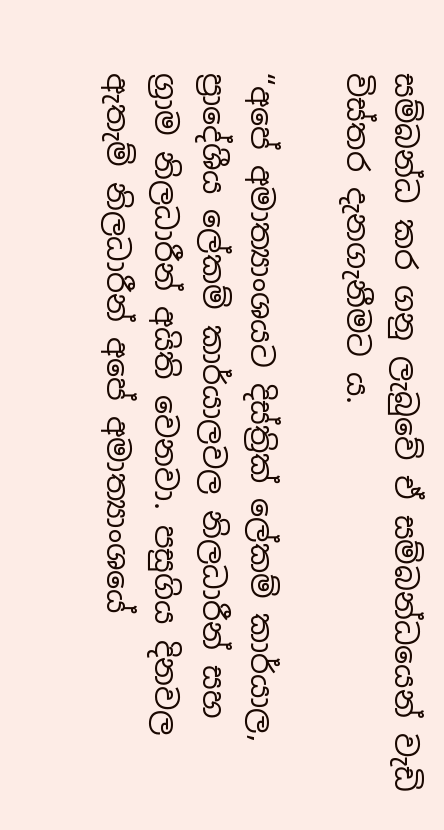සම්බන්ධ කර ගනු ලැබුවේ ඒ සම්බන්ධයෙන් වැඩි විස්තර දැනගැනීමට ය.

“අපේ අමාත්‍යාංශයට දිස්ත්‍රික් ලේකම් කාර්යාල, ප්‍රාදේශීය ලේකම් කාර්යාලවල නිලධාරීන් සහ ග්‍රාම නිලධාරීන් අයිති වෙනවා. පසුගිය දිනවල ඇතැම් නිලධාරීන් අපේ අමාත්‍යාංශයේ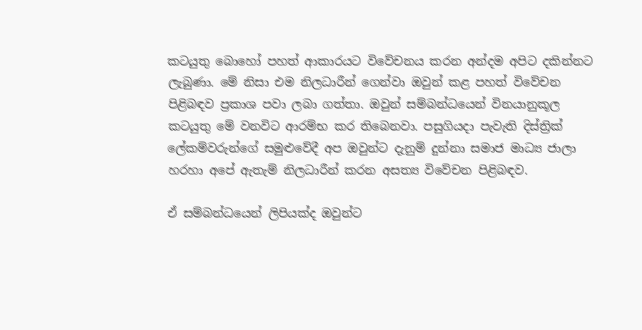කටයුතු බොහෝ පහත් ආකාරයට විවේචනය කරන අන්දම අපිට දකින්නට ලැබුණා. මේ නිසා එම නිලධාරීන් ගෙන්වා ඔවුන් කළ පහත් විවේචන පිළිබඳව ප්‍රකාශ පවා ලබා ගත්තා. ඔවුන් සම්බන්ධයෙන් විනයානුකූල කටයුතු මේ වනවිට ආරම්භ කර තිබෙනවා. පසුගියදා පැවැති දිස්ත්‍රික් ලේකම්වරුන්ගේ සමුළුවේදී අප ඔවුන්ට දැනුම් දුන්නා සමාජ මාධ්‍ය ජාලා හරහා අපේ ඇතැම් නිලධාරීන් කරන අසත්‍ය විවේචන පිළිබඳව.

ඒ සම්බන්ධයෙන් ලිපියක්ද ඔවුන්ට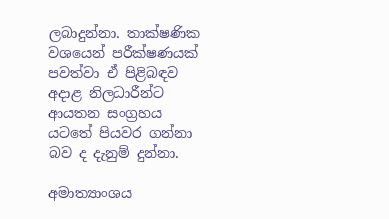ලබාදුන්නා. තාක්ෂණික වශයෙන් පරීක්ෂණයක් පවත්වා ඒ පිළිබඳව අදාළ නිලධාරීන්ට ආයතන සංග්‍රහය යටතේ පියවර ගන්නා බව ද දැනුම් දුන්නා.

අමාත්‍යාංශය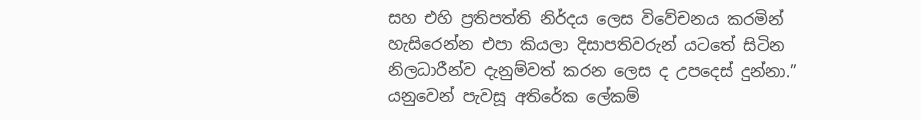සහ එහි ප්‍රතිපත්ති නිර්දය ලෙස විවේචනය කරමින් හැසිරෙන්න එපා කියලා දිසාපතිවරුන් යටතේ සිටින නිලධාරීන්ව දැනුම්වත් කරන ලෙස ද උපදෙස් දුන්නා.” යනුවෙන් පැවසූ අතිරේක ලේකම්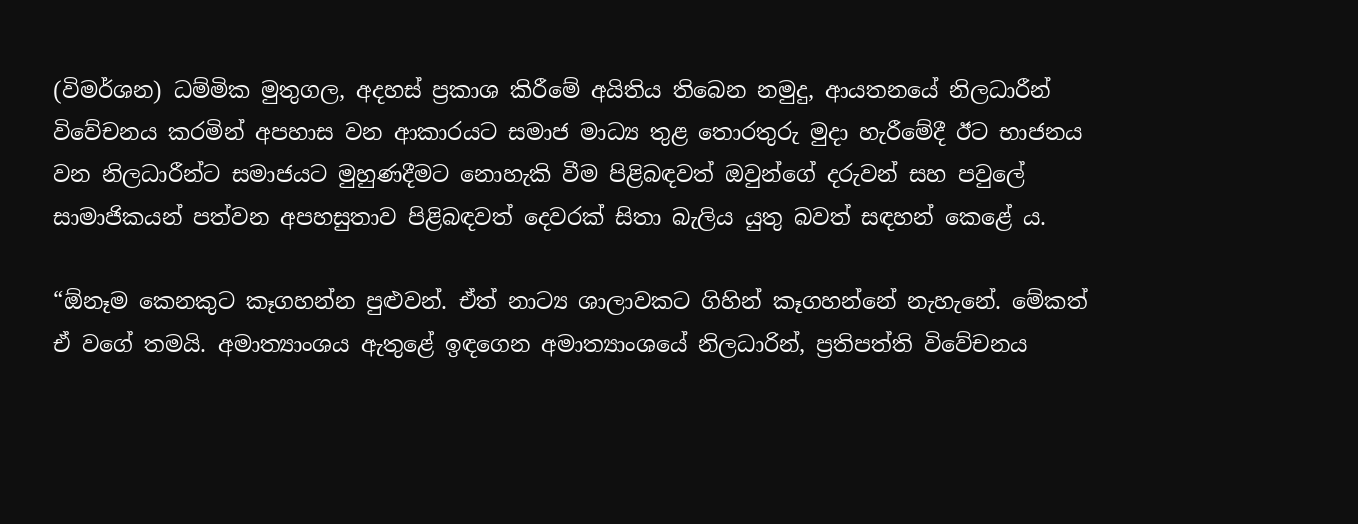(විමර්ශන) ධම්මික මුතුගල, අදහස් ප්‍රකාශ කිරීමේ අයිතිය තිබෙන නමුදු, ආයතනයේ නිලධාරීන් විවේචනය කරමින් අපහාස වන ආකාරයට සමාජ මාධ්‍ය තුළ තොරතුරු මුදා හැරීමේදී ඊට භාජනය වන නිලධාරීන්ට සමාජයට මුහුණදී‍මට නොහැකි වීම පිළිබඳවත් ඔවුන්ගේ දරුවන් සහ පවුලේ සාමාජිකයන් පත්වන අපහසුතාව පිළිබඳවත් දෙවරක් සිතා බැලිය යුතු බවත් සඳහන් කෙළේ ය.

“ඕනෑම කෙනකුට කෑගහන්න පුළුවන්. ඒත් නාට්‍ය ශාලාවකට ගිහින් කෑගහන්නේ නැහැනේ. මේකත් ඒ වගේ තමයි. අමාත්‍යාංශය ඇතුළේ ඉඳගෙන අමාත්‍යාංශයේ නිලධාරින්, ප්‍රතිපත්ති විවේචනය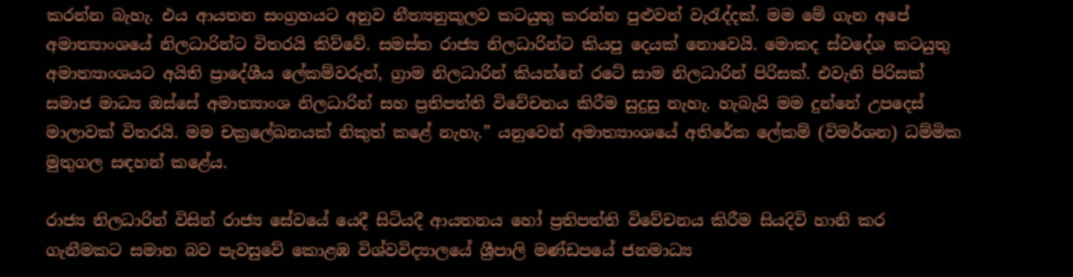කරන්න බැහැ. එය ආයතන සංග්‍රහයට අනුව නීත්‍යනුකූලව කටයුතු කරන්න පුළුවන් වැරැද්දක්. මම මේ ගැන අපේ අමාත්‍යාංශයේ නිලධාරින්ට විතරයි කිව්වේ. සමස්ත රාජ්‍ය නිලධාරින්ට කියපු දෙයක් නොවෙයි. මොකද ස්වදේශ කටයුතු අමාත්‍යාංශයට අයිති ප්‍රාදේශීය ලේකම්වරුන්, ග්‍රාම නිලධාරින් කියන්නේ රටේ සාම නිලධාරින් පිරිසක්. එවැනි පිරිසක් සමාජ මාධ්‍ය ඔස්සේ අමාත්‍යාංශ නිලධාරින් සහ ප්‍රතිපත්ති විවේචනය කිරීම සුදුසු නැහැ. හැබැයි මම දුන්නේ උපදෙස් මාලාවක් විතරයි. මම චක්‍රලේඛනයක් නිකුත් කළේ නැහැ.” යනුවෙන් අමාත්‍යාංශයේ අතිරේක ලේකම් (විමර්ශන) ධම්මික මුතුගල සඳහන් කළේය.

රාජ්‍ය නිලධාරින් විසින් රාජ්‍ය සේවයේ යෙදී සිටියදී ආයතනය හෝ ප්‍රතිපත්ති විවේචනය කිරීම සියදිවි හානි කර ගැනීමකට සමාන බව පැවසුවේ කොළඹ විශ්වවිද්‍යාලයේ ශ්‍රීපාලි මණ්ඩපයේ ජනමාධ්‍ය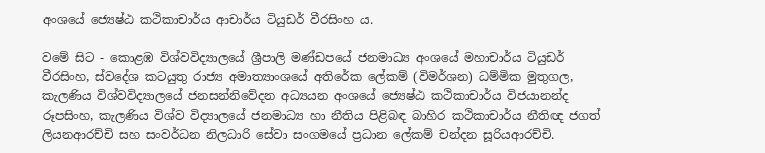අංශයේ ජ්‍යෙෂ්ඨ කථිකාචාර්ය ආචාර්ය ටියුඩර් වීරසිංහ ය.

වමේ සිට - කොළඹ විශ්වවිද්‍යාලයේ ශ්‍රීපාලි මණ්ඩපයේ ජනමාධ්‍ය අංශයේ මහාචාර්ය ටියුඩර් වීරසිංහ, ස්වදේශ කටයුතු රාජ්‍ය අමාත්‍යාංශයේ අතිරේක ලේකම් (විමර්ශන) ධම්මික මුතුගල, කැලණිය විශ්වවිද්‍යාලයේ ජනසන්නිවේදන අධ්‍යයන අංශයේ ජ්‍යෙෂ්ඨ කථිකාචාර්ය විජයානන්ද රූපසිංහ, කැලණිය විශ්ව විද්‍යාලයේ ජනමාධ්‍ය හා නීතිය පිළිබඳ බාහිර කථිකාචාර්ය නීතිඥ ජගත් ලියනආරච්චි සහ සංවර්ධන නිලධාරි සේවා සංගමයේ ප්‍රධාන ලේකම් චන්දන සූරියආරච්චි.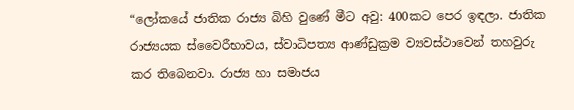“ලෝකයේ ජාතික රාජ්‍ය බිහි වුණේ මීට අවු: 400කට පෙර ඉඳලා. ජාතික රාජ්‍යයක ස්වෛරීභාවය, ස්වාධිපත්‍ය ආණ්ඩුක්‍රම ව්‍යවස්ථාවෙන් තහවුරු කර තිබෙනවා. රාජ්‍ය හා සමාජය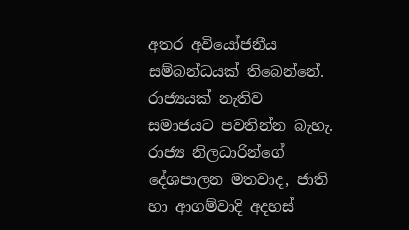අතර අවියෝජනීය සම්බන්ධයක් තිබෙන්නේ. රාජ්‍යයක් නැතිව සමාජයට පවතින්න බැහැ. රාජ්‍ය නිලධාරින්ගේ දේශපාලන මතවාද, ජාති හා ආගම්වාදි අදහස්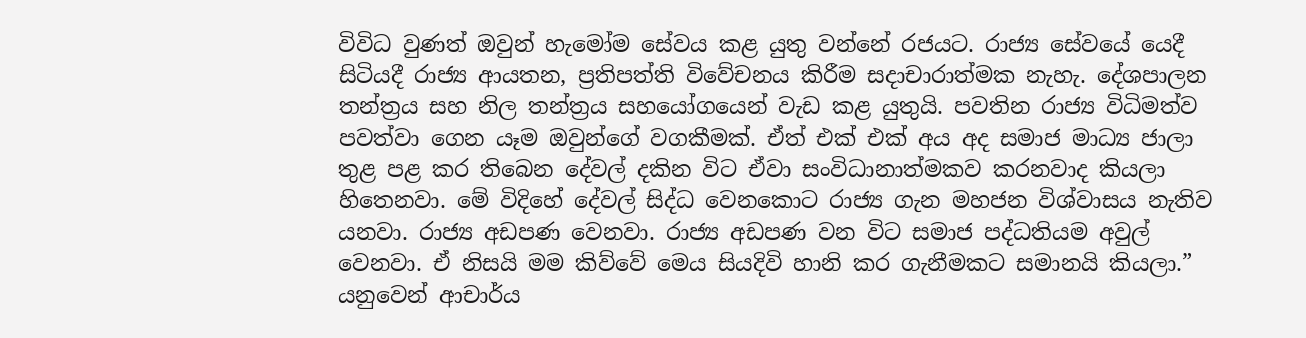විවිධ වුණත් ඔවුන් හැමෝම සේවය කළ යුතු වන්නේ රජයට. රාජ්‍ය සේවයේ යෙදී සිටියදී රාජ්‍ය ආයතන, ප්‍රතිපත්ති විවේචනය කිරීම සදාචාරාත්මක නැහැ. දේශපාලන තන්ත්‍රය සහ නිල තන්ත්‍රය සහයෝගයෙන් වැඩ කළ යුතුයි. පවතින රාජ්‍ය විධිමත්ව පවත්වා ගෙන යෑම ඔවුන්ගේ වගකීමක්. ඒත් එක් එක් අය අද සමාජ මාධ්‍ය ජාලා තුළ පළ කර තිබෙන දේවල් දකින විට ඒවා සංවිධානාත්මකව කරනවාද කියලා හිතෙනවා. මේ විදිහේ දේවල් සිද්ධ වෙනකොට රාජ්‍ය ගැන මහජන විශ්වාසය නැතිව යනවා. රාජ්‍ය අඩපණ වෙනවා. රාජ්‍ය අඩපණ වන විට සමාජ පද්ධතියම අවුල් වෙනවා. ඒ නිසයි මම කිව්වේ මෙය සියදිවි හානි කර ගැනීමකට සමානයි කියලා.” යනුවෙන් ආචාර්ය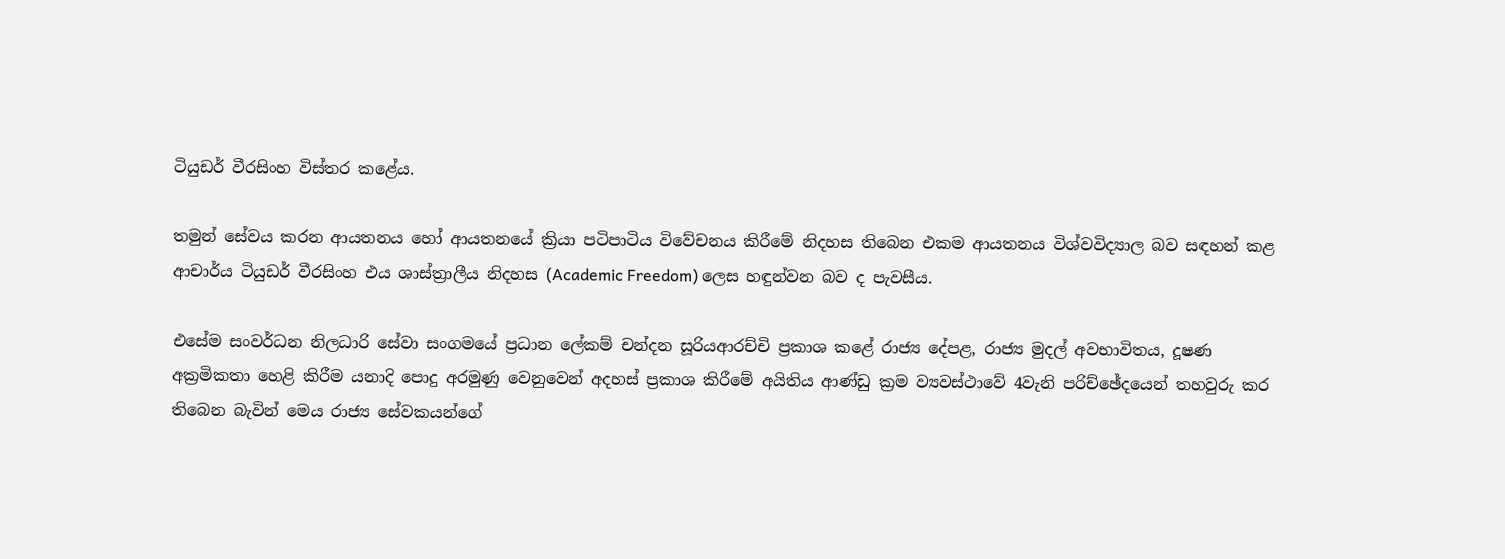ටියුඩර් වීරසිංහ විස්තර කළේය.

තමුන් සේවය කරන ආයතනය හෝ ආයතනයේ ක්‍රියා පටිපාටිය විවේචනය කිරීමේ නිදහස තිබෙන එකම ආයතනය විශ්වවිද්‍යාල බව සඳහන් කළ ආචාර්ය ටියුඩර් වීරසිංහ එය ශාස්ත්‍රාලීය නිදහස (Academic Freedom) ලෙස හඳුන්වන බව ද පැවසීය.

එසේම සංවර්ධන නිලධාරි සේවා සංගමයේ ප්‍රධාන ලේකම් චන්දන සූරියආරච්චි ප්‍රකාශ කළේ රාජ්‍ය දේපළ, රාජ්‍ය මුදල් අවභාවිතය, දූෂණ අක්‍රමිකතා හෙළි කිරීම යනාදි පොදු අරමුණු වෙනුවෙන් අදහස් ප්‍රකාශ කිරීමේ අයිතිය ආණ්ඩු ක්‍රම ව්‍යවස්ථාවේ 4වැනි පරිච්ඡේදයෙන් තහවුරු කර තිබෙන බැවින් මෙය රාජ්‍ය සේවකයන්ගේ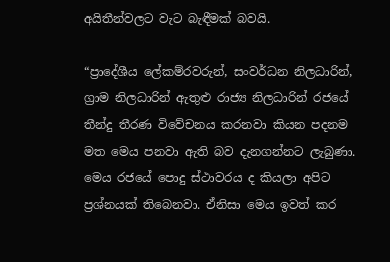අයිතීන්වලට වැට බැඳීමක් බවයි.

“ප්‍රාදේශීය ලේකම්රවරුන්, සංවර්ධන නිලධාරින්, ග්‍රාම නිලධාරින් ඇතුළු රාජ්‍ය නිලධාරින් රජයේ තීන්දු තීරණ විවේචනය කරනවා කියන පදනම මත මෙය පනවා ඇති බව දැනගන්නට ලැබුණා. මෙය රජයේ පොදු ස්ථාවරය ද කියලා අපිට ප්‍රශ්නයක් තිබෙනවා. ඒනිසා මෙය ඉවත් කර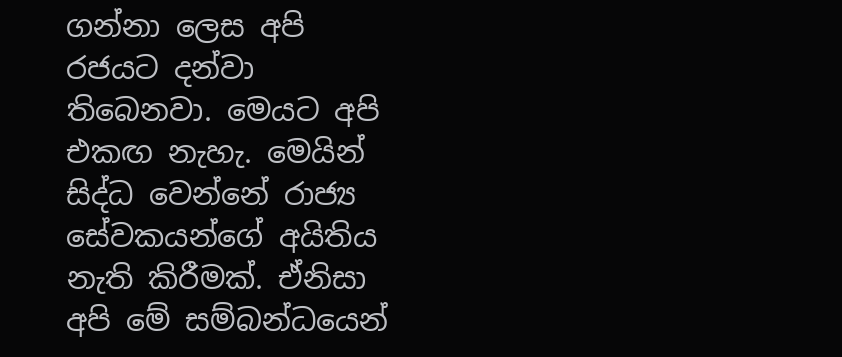ගන්නා ලෙස අපි රජයට දන්වා තිබෙනවා. මෙයට අපි එකඟ නැහැ. මෙයින් සිද්ධ වෙන්නේ රාජ්‍ය සේවකයන්ගේ අයිතිය නැති කිරීමක්. ඒනිසා අපි මේ සම්බන්ධයෙන්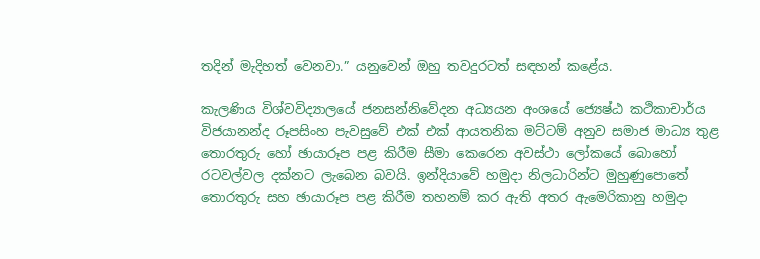තදින් මැදිහත් වෙනවා.” යනුවෙන් ඔහු තවදුරටත් සඳහන් කළේය.

කැලණිය විශ්වවිද්‍යාලයේ ජනසන්නිවේදන අධ්‍යයන අංශයේ ජ්‍යෙෂ්ඨ කථිකාචාර්ය විජයානන්ද රූපසිංහ පැවසුවේ එක් එක් ආයතනික මට්ටම් අනුව සමාජ මාධ්‍ය තුළ තොරතුරු හෝ ඡායාරූප පළ කිරීම සීමා කෙරෙන අවස්ථා ලෝකයේ බොහෝ රටවල්වල දක්නට ලැබෙන බවයි. ඉන්දියාවේ හමුදා නිලධාරින්ට මුහුණුපොතේ තොරතුරු සහ ඡායාරූප පළ කිරීම තහනම් කර ඇති අතර ඇමෙරිකානු හමුදා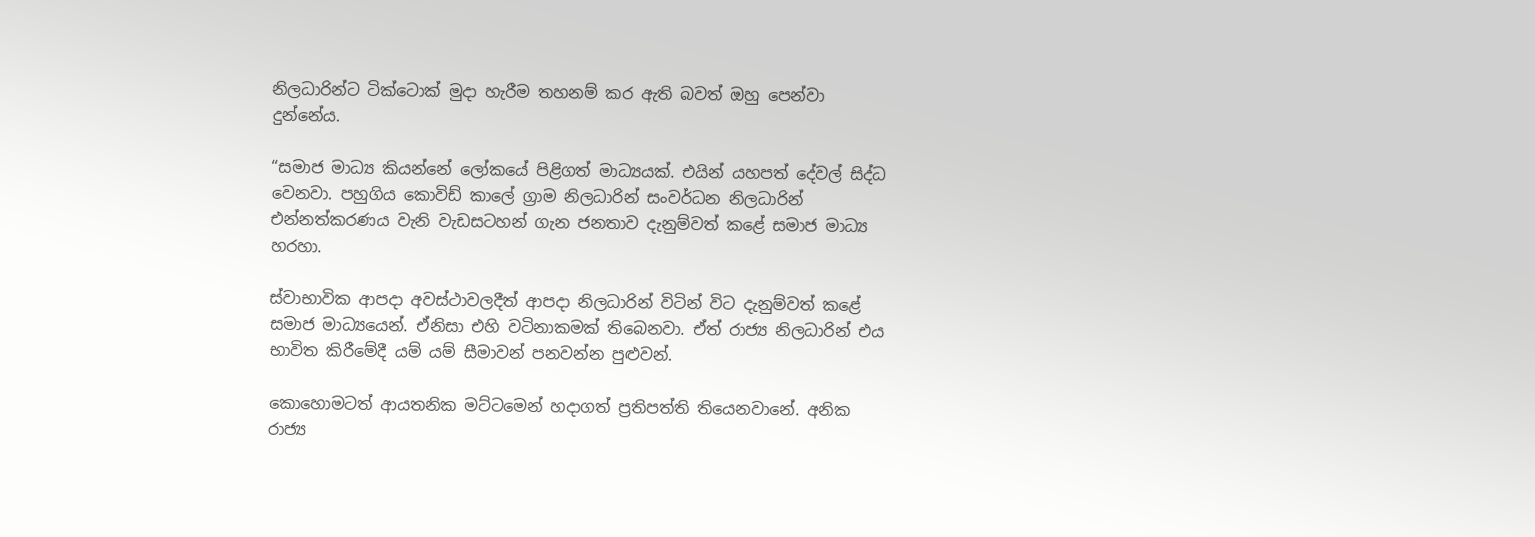නිලධාරින්ට ටික්ටොක් මුදා හැරීම තහනම් කර ඇති බවත් ඔහු පෙන්වා දුන්නේය.

“සමාජ මාධ්‍ය කියන්නේ ලෝකයේ පිළිගත් මාධ්‍යයක්. එයින් යහපත් දේවල් සිද්ධ වෙනවා. පහුගිය කොවිඩ් කාලේ ග්‍රාම නිලධාරින් සංවර්ධන නිලධාරින් එන්නත්කරණය වැනි වැඩසටහන් ගැන ජනතාව දැනුම්වත් කළේ සමාජ මාධ්‍ය හරහා.

ස්වාභාවික ආපදා අවස්ථාවලදීත් ආපදා නිලධාරින් විටින් විට දැනුම්වත් කළේ සමාජ මාධ්‍යයෙන්. ඒනිසා එහි වටිනාකමක් තිබෙනවා. ඒත් රාජ්‍ය නිලධාරින් එය භාවිත කිරීමේදී යම් යම් සීමාවන් පනවන්න පුළුවන්.

කොහොමටත් ආයතනික මට්ටමෙන් හදාගත් ප්‍රතිපත්ති තියෙනවානේ. අනික රාජ්‍ය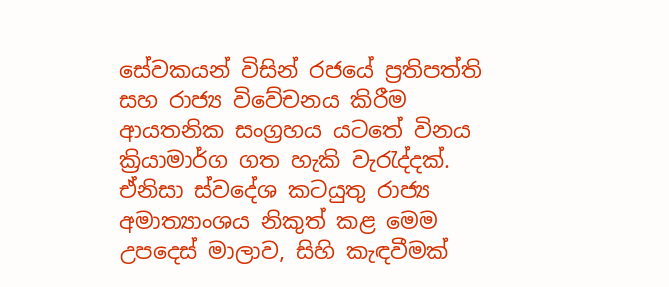සේවකයන් විසින් රජයේ ප්‍රතිපත්ති සහ රාජ්‍ය විවේචනය කිරීම ආයතනික සංග්‍රහය යටතේ විනය ක්‍රියාමාර්ග ගත හැකි වැරැද්දක්. ඒනිසා ස්වදේශ කටයුතු රාජ්‍ය අමාත්‍යාංශය නිකුත් කළ මෙම උපදෙස් මාලාව, සිහි කැඳවීමක්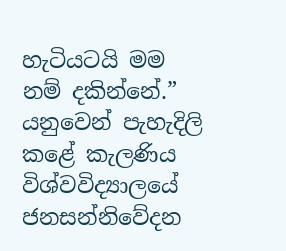හැටියටයි මම නම් දකින්නේ.” යනුවෙන් පැහැදිලි කළේ කැලණිය විශ්වවිද්‍යාලයේ ජනසන්නිවේදන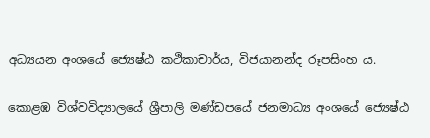අධ්‍යයන අංශයේ ජ්‍යෙෂ්ඨ කථිකාචාර්ය, විජයානන්ද රූපසිංහ ය.

කොළඹ විශ්වවිද්‍යාලයේ ශ්‍රීපාලි මණ්ඩපයේ ජනමාධ්‍ය අංශයේ ජ්‍යෙෂ්ඨ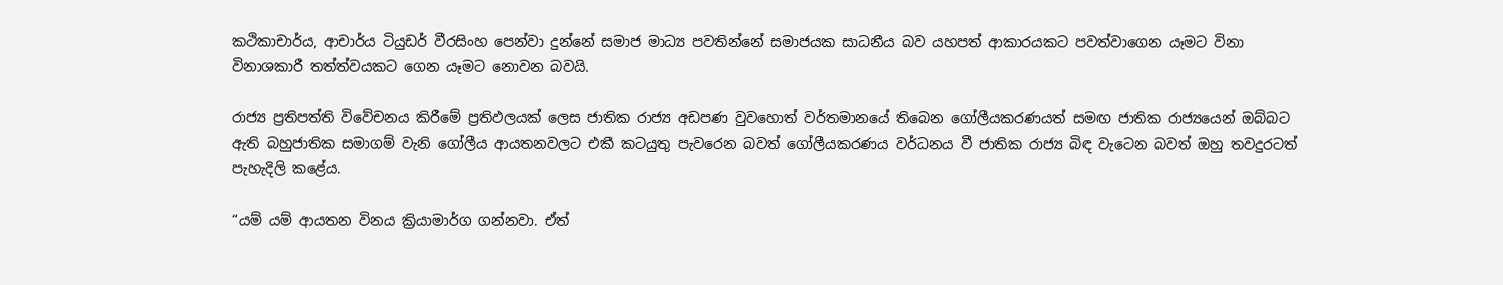කථිකාචාර්ය, ආචාර්ය ටියුඩර් වීරසිංහ පෙන්වා දුන්නේ සමාජ මාධ්‍ය පවතින්නේ සමාජයක සාධනීය බව යහපත් ආකාරයකට පවත්වාගෙන යෑමට විනා විනාශකාරී තත්ත්වයකට ගෙන යෑමට නොවන බවයි.

රාජ්‍ය ප්‍රතිපත්ති විවේචනය කිරීමේ ප්‍රතිඵලයක් ලෙස ජාතික රාජ්‍ය අඩපණ වුවහොත් වර්තමානයේ තිබෙන ගෝලීයකරණයත් සමඟ ජාතික රාජ්‍යයෙන් ඔබ්බට ඇති බහුජාතික සමාගම් වැනි ගෝලීය ආයතනවලට එකී කටයුතු පැවරෙන බවත් ගෝලීයකරණය වර්ධනය වී ජාතික රාජ්‍ය බිඳ වැටෙන බවත් ඔහු තවදුරටත් පැහැදිලි කළේය.

“යම් යම් ආයතන විනය ක්‍රියාමාර්ග ගන්නවා. ඒත්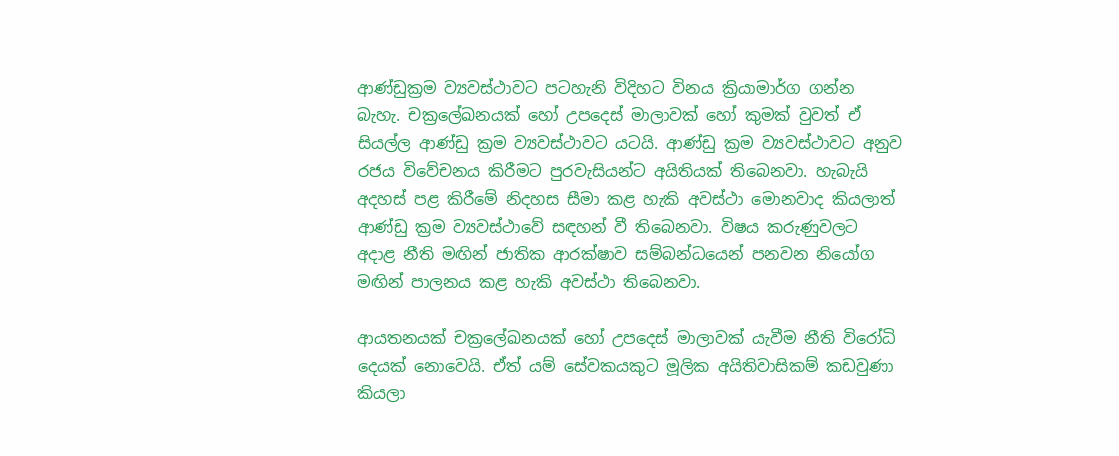ආණ්ඩුක්‍රම ව්‍යවස්ථාවට පටහැනි විදිහට විනය ක්‍රියාමාර්ග ගන්න බැහැ. චක්‍රලේඛනයක් හෝ උපදෙස් මාලාවක් හෝ කුමක් වුවත් ඒ සියල්ල ආණ්ඩු ක්‍රම ව්‍යවස්ථාවට යටයි. ආණ්ඩු ක්‍රම ව්‍යවස්ථාවට අනුව රජය විවේචනය කිරීමට පුරවැසියන්ට අයිතියක් තිබෙනවා. හැබැයි අදහස් පළ කිරීමේ නිදහස සීමා කළ හැකි අවස්ථා මොනවාද කියලාත් ආණ්ඩු ක්‍රම ව්‍යවස්ථාවේ සඳහන් වී තිබෙනවා. විෂය කරුණුවලට අදාළ නීති මඟින් ජාතික ආරක්ෂාව සම්බන්ධයෙන් පනවන නියෝග මඟින් පාලනය කළ හැකි අවස්ථා තිබෙනවා.

ආයතනයක් චක්‍රලේඛනයක් හෝ උපදෙස් මාලාවක් යැවීම නීති විරෝධි දෙයක් නොවෙයි. ඒත් යම් සේවකයකුට මූලික අයිතිවාසිකම් කඩවුණා කියලා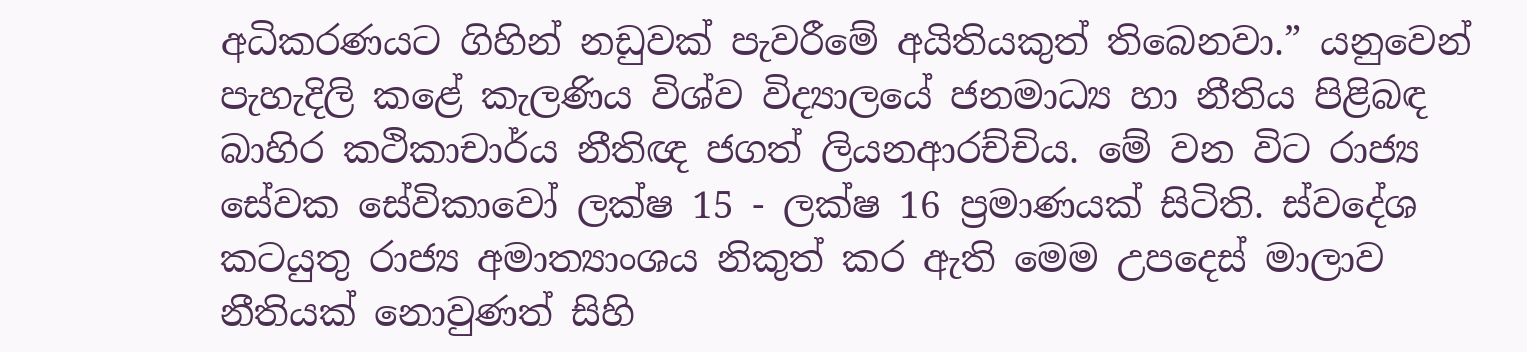අධිකරණයට ගිහින් නඩුවක් පැවරීමේ අයිතියකුත් තිබෙනවා.” යනුවෙන් පැහැදිලි කළේ කැලණිය විශ්ව විද්‍යාලයේ ජනමාධ්‍ය හා නීතිය පිළිබඳ බාහිර කථිකාචාර්ය නීතිඥ ජගත් ලියනආරච්චිය. මේ වන විට රාජ්‍ය සේවක සේවිකාවෝ ලක්ෂ 15 - ලක්ෂ 16 ප්‍රමාණයක් සිටිති. ස්වදේශ කටයුතු රාජ්‍ය අමාත්‍යාංශය නිකුත් කර ඇති මෙම උපදෙස් මාලාව නීතියක් නොවුණත් සිහි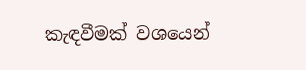කැඳවීමක් වශයෙන්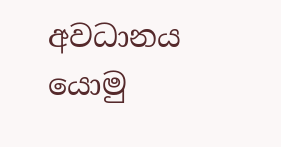අවධානය යොමු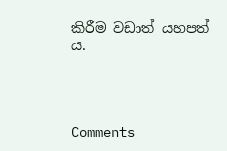කිරීම වඩාත් යහපත් ය.




Comments